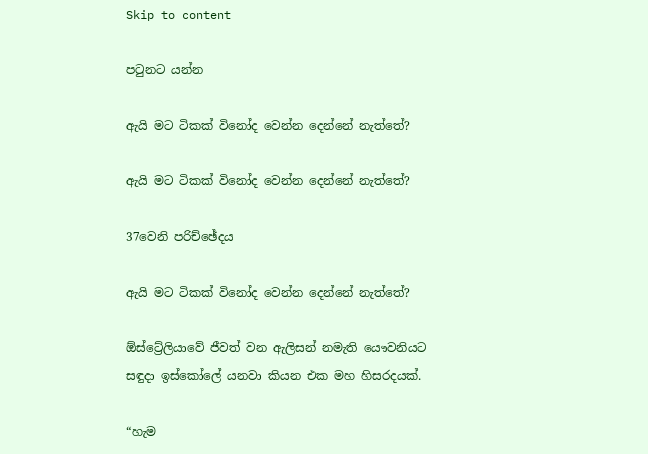Skip to content

පටුනට යන්න

ඇයි මට ටිකක් විනෝද වෙන්න දෙන්නේ නැත්තේ?

ඇයි මට ටිකක් විනෝද වෙන්න දෙන්නේ නැත්තේ?

37වෙනි පරිච්ඡේදය

ඇයි මට ටිකක් විනෝද වෙන්න දෙන්නේ නැත්තේ?

ඕස්ට්‍රේලියාවේ ජීවත් වන ඇලිසන් නමැති යෞවනියට සඳුදා ඉස්කෝලේ යනවා කියන එක මහ හිසරදයක්.

“හැම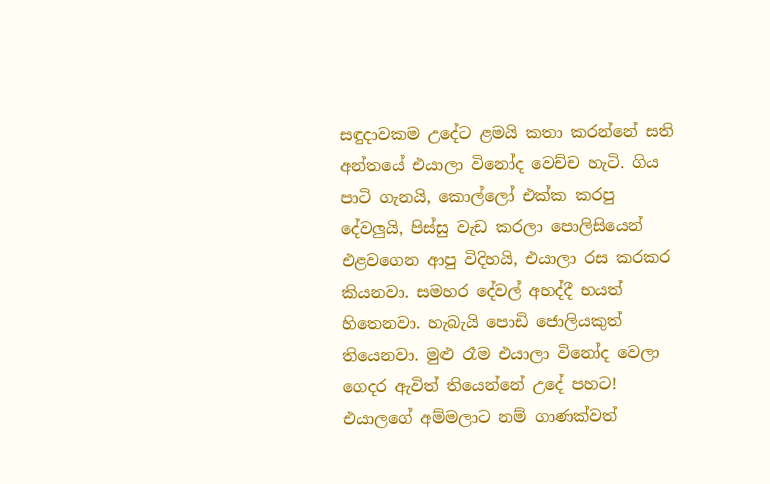සඳුදාවකම උදේට ළමයි කතා කරන්නේ සති අන්තයේ එයාලා විනෝද වෙච්ච හැටි. ගිය පාටි ගැනයි, කොල්ලෝ එක්ක කරපු දේවලුයි, පිස්සු වැඩ කරලා පොලිසියෙන් එළවගෙන ආපු විදිහයි, එයාලා රස කරකර කියනවා. සමහර දේවල් අහද්දී භයත් හිතෙනවා. හැබැයි පොඩි ජොලියකුත් තියෙනවා. මුළු රෑම එයාලා විනෝද වෙලා ගෙදර ඇවිත් තියෙන්නේ උදේ පහට! එයාලගේ අම්මලාට නම් ගාණක්වත්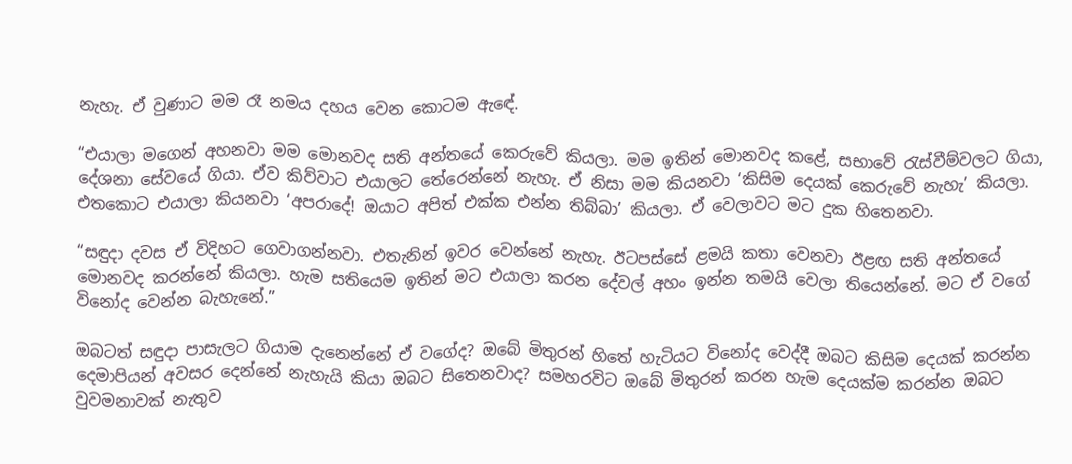නැහැ. ඒ වුණාට මම රෑ නමය දහය වෙන කොටම ඇඳේ.

“එයාලා මගෙන් අහනවා මම මොනවද සති අන්තයේ කෙරුවේ කියලා. මම ඉතින් මොනවද කළේ, සභාවේ රැස්වීම්වලට ගියා, දේශනා සේවයේ ගියා. ඒව කිව්වාට එයාලට තේරෙන්නේ නැහැ. ඒ නිසා මම කියනවා ‘කිසිම දෙයක් කෙරුවේ නැහැ’ කියලා. එතකොට එයාලා කියනවා ‘අපරාදේ! ඔයාට අපිත් එක්ක එන්න තිබ්බා’ කියලා. ඒ වෙලාවට මට දුක හිතෙනවා.

“සඳුදා දවස ඒ විදිහට ගෙවාගන්නවා. එතැනින් ඉවර වෙන්නේ නැහැ. ඊටපස්සේ ළමයි කතා වෙනවා ඊළඟ සති අන්තයේ මොනවද කරන්නේ කියලා. හැම සතියෙම ඉතින් මට එයාලා කරන දේවල් අහං ඉන්න තමයි වෙලා තියෙන්නේ. මට ඒ වගේ විනෝද වෙන්න බැහැනේ.”

ඔබටත් සඳුදා පාසැලට ගියාම දැනෙන්නේ ඒ වගේද? ඔබේ මිතුරන් හිතේ හැටියට විනෝද වෙද්දී ඔබට කිසිම දෙයක් කරන්න දෙමාපියන් අවසර දෙන්නේ නැහැයි කියා ඔබට සිතෙනවාද? සමහරවිට ඔබේ මිතුරන් කරන හැම දෙයක්ම කරන්න ඔබට වුවමනාවක් නැතුව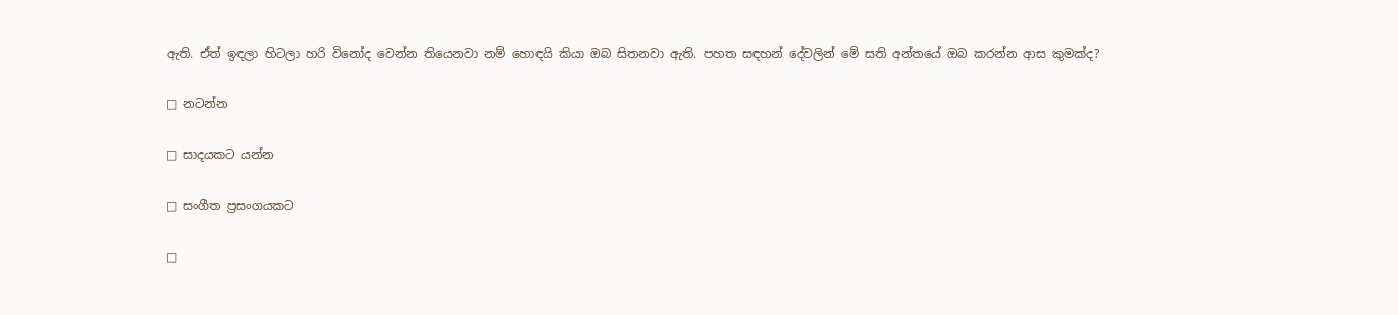ඇති. ඒත් ඉඳලා හිටලා හරි විනෝද වෙන්න තියෙනවා නම් හොඳයි කියා ඔබ සිතනවා ඇති. පහත සඳහන් දේවලින් මේ සති අන්තයේ ඔබ කරන්න ආස කුමක්ද?

□ නටන්න

□ සාදයකට යන්න

□ සංගීත ප්‍රසංගයකට

□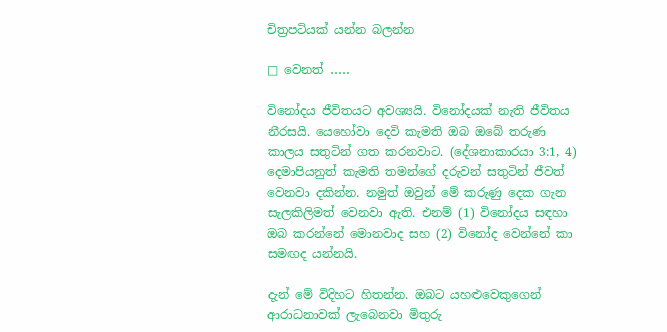චිත්‍රපටියක් යන්න බලන්න

□ වෙනත් ․․․․․

විනෝදය ජීවිතයට අවශ්‍යයි. විනෝදයක් නැති ජීවිතය නීරසයි. යෙහෝවා දෙවි කැමති ඔබ ඔබේ තරුණ කාලය සතුටින් ගත කරනවාට. (දේශනාකාරයා 3:1, 4) දෙමාපියනුත් කැමති තමන්ගේ දරුවන් සතුටින් ජීවත් වෙනවා දකින්න. නමුත් ඔවුන් මේ කරුණු දෙක ගැන සැලකිලිමත් වෙනවා ඇති. එනම් (1) විනෝදය සඳහා ඔබ කරන්නේ මොනවාද සහ (2) විනෝද වෙන්නේ කා සමඟද යන්නයි.

දැන් මේ විදිහට හිතන්න. ඔබට යහළුවෙකුගෙන් ආරාධනාවක් ලැබෙනවා මිතුරු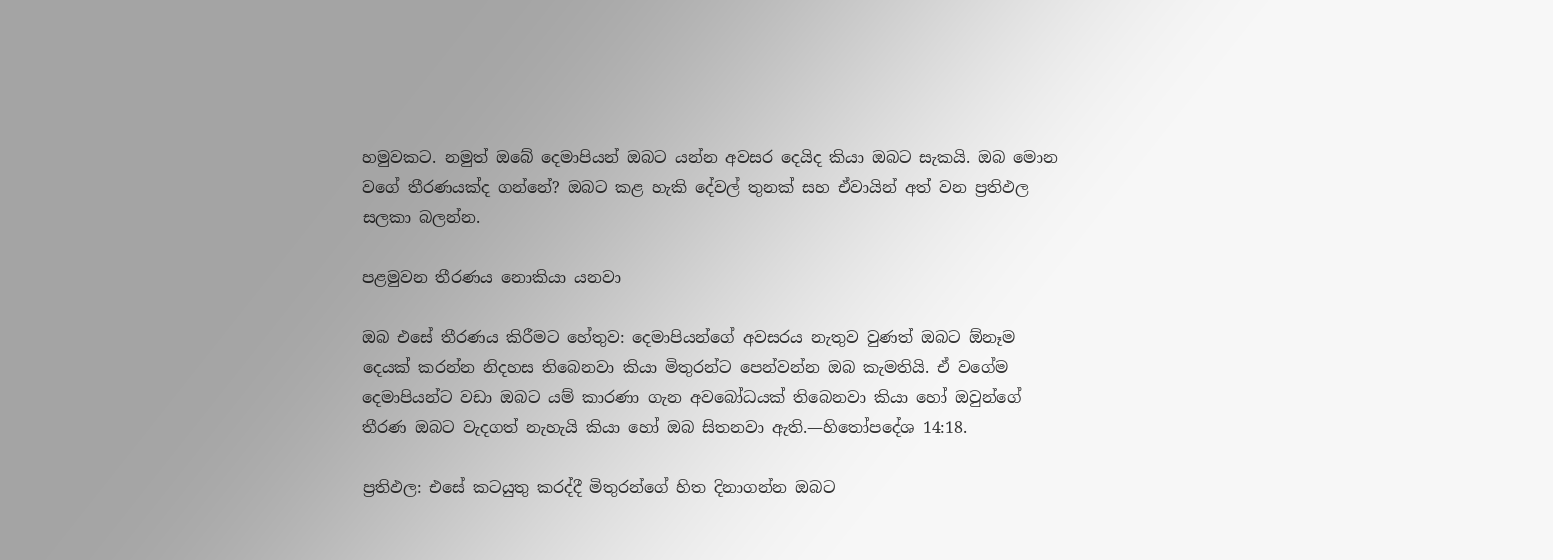හමුවකට. නමුත් ඔබේ දෙමාපියන් ඔබට යන්න අවසර දෙයිද කියා ඔබට සැකයි. ඔබ මොන වගේ තීරණයක්ද ගන්නේ? ඔබට කළ හැකි දේවල් තුනක් සහ ඒවායින් අත් වන ප්‍රතිඵල සලකා බලන්න.

පළමුවන තීරණය නොකියා යනවා

ඔබ එසේ තීරණය කිරීමට හේතුව: දෙමාපියන්ගේ අවසරය නැතුව වුණත් ඔබට ඕනෑම දෙයක් කරන්න නිදහස තිබෙනවා කියා මිතුරන්ට පෙන්වන්න ඔබ කැමතියි. ඒ වගේම දෙමාපියන්ට වඩා ඔබට යම් කාරණා ගැන අවබෝධයක් තිබෙනවා කියා හෝ ඔවුන්ගේ තීරණ ඔබට වැදගත් නැහැයි කියා හෝ ඔබ සිතනවා ඇති.—හිතෝපදේශ 14:18.

ප්‍රතිඵල: එසේ කටයුතු කරද්දී මිතුරන්ගේ හිත දිනාගන්න ඔබට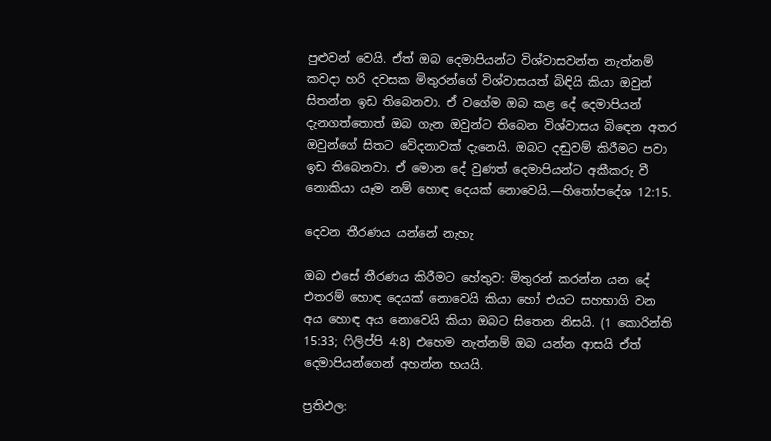පුළුවන් වෙයි. ඒත් ඔබ දෙමාපියන්ට විශ්වාසවන්ත නැත්නම් කවදා හරි දවසක මිතුරන්ගේ විශ්වාසයත් බිඳියි කියා ඔවුන් සිතන්න ඉඩ තිබෙනවා. ඒ වගේම ඔබ කළ දේ දෙමාපියන් දැනගත්තොත් ඔබ ගැන ඔවුන්ට තිබෙන විශ්වාසය බිඳෙන අතර ඔවුන්ගේ සිතට වේදනාවක් දැනෙයි. ඔබට දඬුවම් කිරීමට පවා ඉඩ තිබෙනවා. ඒ මොන දේ වුණත් දෙමාපියන්ට අකීකරු වී නොකියා යෑම නම් හොඳ දෙයක් නොවෙයි.—හිතෝපදේශ 12:15.

දෙවන තීරණය යන්නේ නැහැ

ඔබ එසේ තීරණය කිරීමට හේතුව: මිතුරන් කරන්න යන දේ එතරම් හොඳ දෙයක් නොවෙයි කියා හෝ එයට සහභාගි වන අය හොඳ අය නොවෙයි කියා ඔබට සිතෙන නිසයි. (1 කොරින්ති 15:33; ෆිලිප්පි 4:8) එහෙම නැත්නම් ඔබ යන්න ආසයි ඒත් දෙමාපියන්ගෙන් අහන්න භයයි.

ප්‍රතිඵල: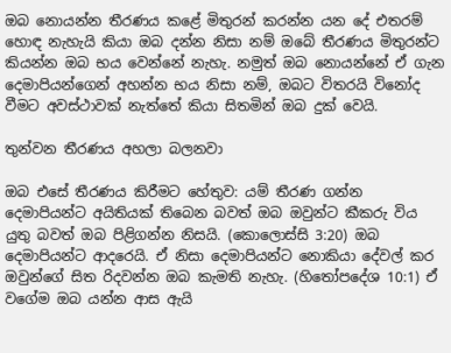ඔබ නොයන්න තීරණය කළේ මිතුරන් කරන්න යන දේ එතරම් හොඳ නැහැයි කියා ඔබ දන්න නිසා නම් ඔබේ තීරණය මිතුරන්ට කියන්න ඔබ භය වෙන්නේ නැහැ. නමුත් ඔබ නොයන්නේ ඒ ගැන දෙමාපියන්ගෙන් අහන්න භය නිසා නම්, ඔබට විතරයි විනෝද වීමට අවස්ථාවක් නැත්තේ කියා සිතමින් ඔබ දුක් වෙයි.

තුන්වන තීරණය අහලා බලනවා

ඔබ එසේ තීරණය කිරීමට හේතුව: යම් තීරණ ගන්න දෙමාපියන්ට අයිතියක් තිබෙන බවත් ඔබ ඔවුන්ට කීකරු විය යුතු බවත් ඔබ පිළිගන්න නිසයි. (කොලොස්සි 3:20) ඔබ දෙමාපියන්ට ආදරෙයි. ඒ නිසා දෙමාපියන්ට නොකියා දේවල් කර ඔවුන්ගේ සිත රිදවන්න ඔබ කැමති නැහැ. (හිතෝපදේශ 10:1) ඒ වගේම ඔබ යන්න ආස ඇයි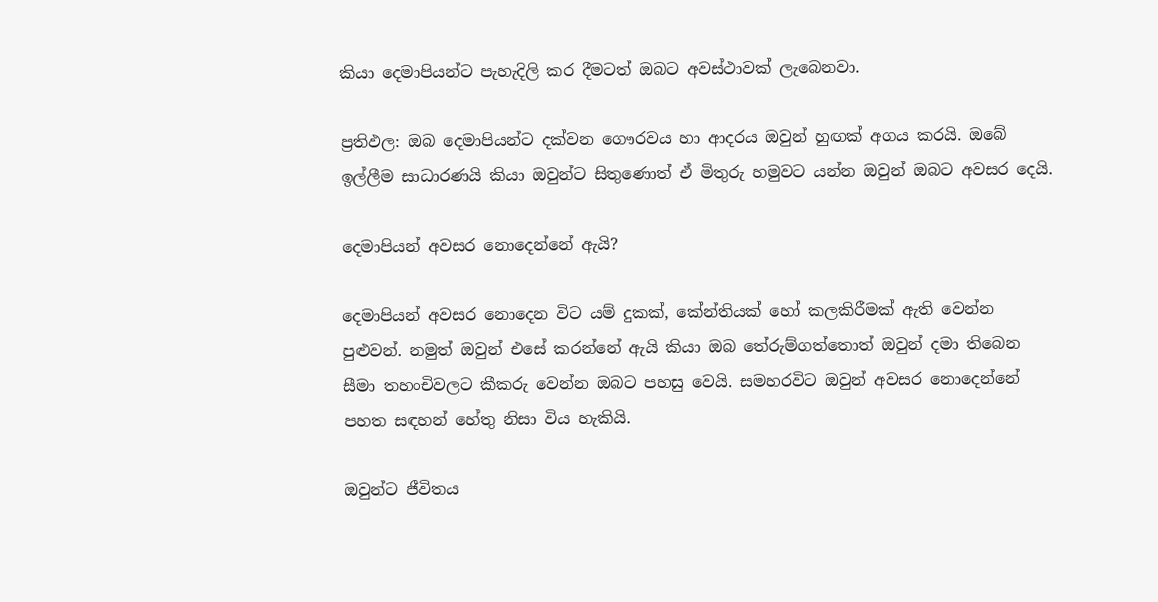කියා දෙමාපියන්ට පැහැදිලි කර දීමටත් ඔබට අවස්ථාවක් ලැබෙනවා.

ප්‍රතිඵල: ඔබ දෙමාපියන්ට දක්වන ගෞරවය හා ආදරය ඔවුන් හුඟක් අගය කරයි. ඔබේ ඉල්ලීම සාධාරණයි කියා ඔවුන්ට සිතුණොත් ඒ මිතුරු හමුවට යන්න ඔවුන් ඔබට අවසර දෙයි.

දෙමාපියන් අවසර නොදෙන්නේ ඇයි?

දෙමාපියන් අවසර නොදෙන විට යම් දුකක්, කේන්තියක් හෝ කලකිරීමක් ඇති වෙන්න පුළුවන්. නමුත් ඔවුන් එසේ කරන්නේ ඇයි කියා ඔබ තේරුම්ගත්තොත් ඔවුන් දමා තිබෙන සීමා තහංචිවලට කීකරු වෙන්න ඔබට පහසු වෙයි. සමහරවිට ඔවුන් අවසර නොදෙන්නේ පහත සඳහන් හේතු නිසා විය හැකියි.

ඔවුන්ට ජීවිතය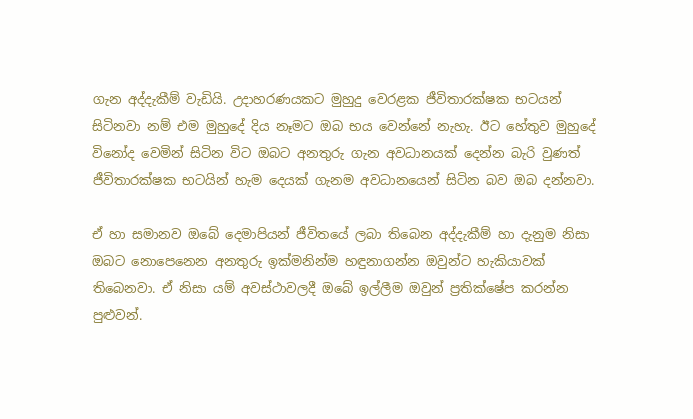ගැන අද්දැකීම් වැඩියි. උදාහරණයකට මුහුදු වෙරළක ජීවිතාරක්ෂක භටයන් සිටිනවා නම් එම මුහුදේ දිය නෑමට ඔබ භය වෙන්නේ නැහැ. ඊට හේතුව මුහුදේ විනෝද වෙමින් සිටින විට ඔබට අනතුරු ගැන අවධානයක් දෙන්න බැරි වුණත් ජීවිතාරක්ෂක භටයින් හැම දෙයක් ගැනම අවධානයෙන් සිටින බව ඔබ දන්නවා.

ඒ හා සමානව ඔබේ දෙමාපියන් ජීවිතයේ ලබා තිබෙන අද්දැකීම් හා දැනුම නිසා ඔබට නොපෙනෙන අනතුරු ඉක්මනින්ම හඳුනාගන්න ඔවුන්ට හැකියාවක් තිබෙනවා. ඒ නිසා යම් අවස්ථාවලදී ඔබේ ඉල්ලීම ඔවුන් ප්‍රතික්ෂේප කරන්න පුළුවන්.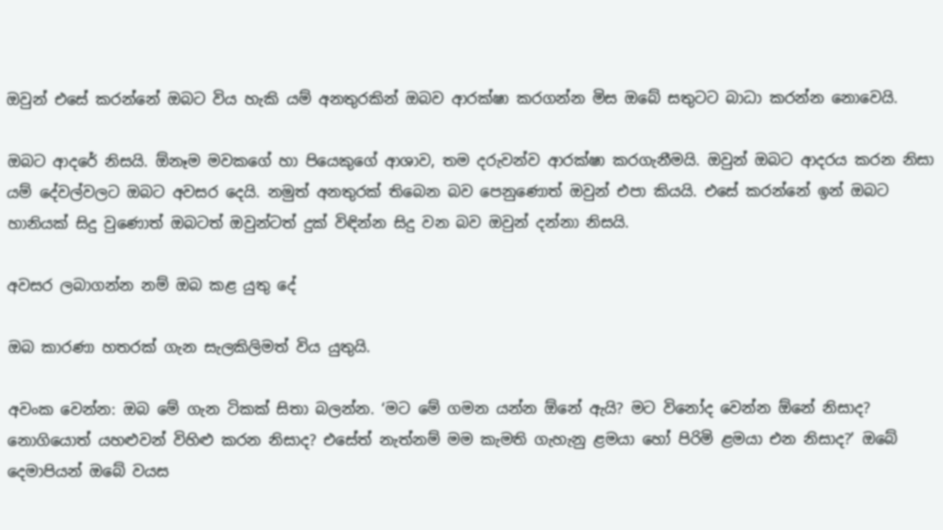ඔවුන් එසේ කරන්නේ ඔබට විය හැකි යම් අනතුරකින් ඔබව ආරක්ෂා කරගන්න මිස ඔබේ සතුටට බාධා කරන්න නොවෙයි.

ඔබට ආදරේ නිසයි. ඕනෑම මවකගේ හා පියෙකුගේ ආශාව, තම දරුවන්ව ආරක්ෂා කරගැනීමයි. ඔවුන් ඔබට ආදරය කරන නිසා යම් දේවල්වලට ඔබට අවසර දෙයි. නමුත් අනතුරක් තිබෙන බව පෙනුණොත් ඔවුන් එපා කියයි. එසේ කරන්නේ ඉන් ඔබට හානියක් සිදු වුණොත් ඔබටත් ඔවුන්ටත් දුක් විඳින්න සිදු වන බව ඔවුන් දන්නා නිසයි.

අවසර ලබාගන්න නම් ඔබ කළ යුතු දේ

ඔබ කාරණා හතරක් ගැන සැලකිලිමත් විය යුතුයි.

අවංක වෙන්න: ඔබ මේ ගැන ටිකක් සිතා බලන්න. ‘මට මේ ගමන යන්න ඕනේ ඇයි? මට විනෝද වෙන්න ඕනේ නිසාද? නොගියොත් යහළුවන් විහිළු කරන නිසාද? එසේත් නැත්නම් මම කැමති ගැහැනු ළමයා හෝ පිරිමි ළමයා එන නිසාද?’ ඔබේ දෙමාපියන් ඔබේ වයස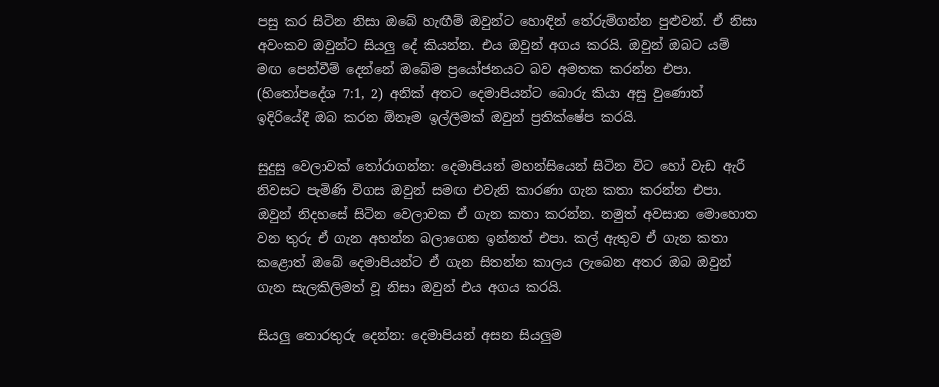පසු කර සිටින නිසා ඔබේ හැඟීම් ඔවුන්ට හොඳින් තේරුම්ගන්න පුළුවන්. ඒ නිසා අවංකව ඔවුන්ට සියලු දේ කියන්න. එය ඔවුන් අගය කරයි. ඔවුන් ඔබට යම් මඟ පෙන්වීම් දෙන්නේ ඔබේම ප්‍රයෝජනයට බව අමතක කරන්න එපා. (හිතෝපදේශ 7:1, 2) අනික් අතට දෙමාපියන්ට බොරු කියා අසු වුණොත් ඉදිරියේදී ඔබ කරන ඕනෑම ඉල්ලීමක් ඔවුන් ප්‍රතික්ෂේප කරයි.

සුදුසු වෙලාවක් තෝරාගන්න: දෙමාපියන් මහන්සියෙන් සිටින විට හෝ වැඩ ඇරී නිවසට පැමිණි විගස ඔවුන් සමඟ එවැනි කාරණා ගැන කතා කරන්න එපා. ඔවුන් නිදහසේ සිටින වෙලාවක ඒ ගැන කතා කරන්න. නමුත් අවසාන මොහොත වන තුරු ඒ ගැන අහන්න බලාගෙන ඉන්නත් එපා. කල් ඇතුව ඒ ගැන කතා කළොත් ඔබේ දෙමාපියන්ට ඒ ගැන සිතන්න කාලය ලැබෙන අතර ඔබ ඔවුන් ගැන සැලකිලිමත් වූ නිසා ඔවුන් එය අගය කරයි.

සියලු තොරතුරු දෙන්න: දෙමාපියන් අසන සියලුම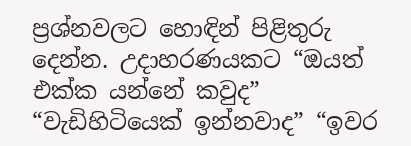ප්‍රශ්නවලට හොඳින් පිළිතුරු දෙන්න. උදාහරණයකට “ඔයත් එක්ක යන්නේ කවුද” “වැඩිහිටියෙක් ඉන්නවාද” “ඉවර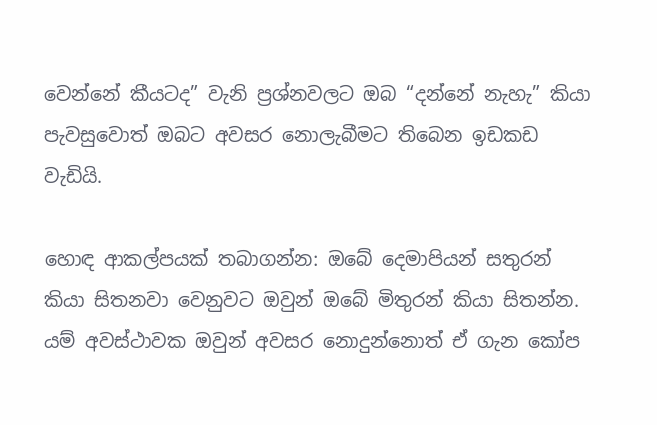වෙන්නේ කීයටද” වැනි ප්‍රශ්නවලට ඔබ “දන්නේ නැහැ” කියා පැවසුවොත් ඔබට අවසර නොලැබීමට තිබෙන ඉඩකඩ වැඩියි.

හොඳ ආකල්පයක් තබාගන්න: ඔබේ දෙමාපියන් සතුරන් කියා සිතනවා වෙනුවට ඔවුන් ඔබේ මිතුරන් කියා සිතන්න. යම් අවස්ථාවක ඔවුන් අවසර නොදුන්නොත් ඒ ගැන කෝප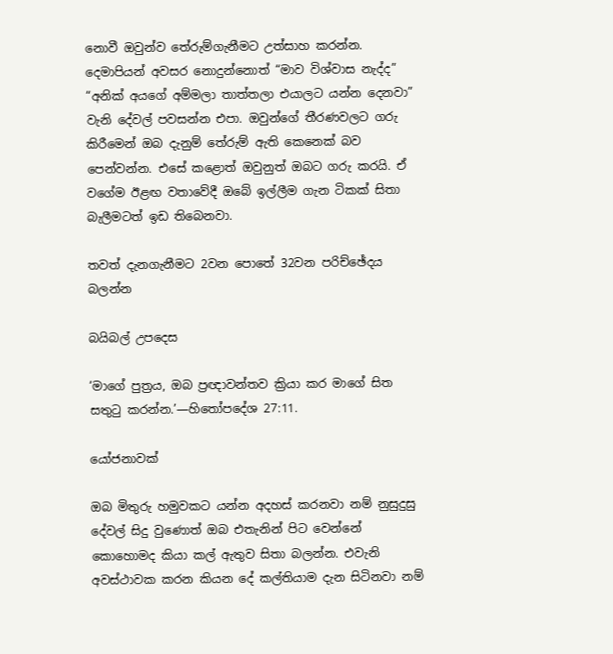නොවී ඔවුන්ව තේරුම්ගැනීමට උත්සාහ කරන්න. දෙමාපියන් අවසර නොදුන්නොත් “මාව විශ්වාස නැද්ද” “අනික් අයගේ අම්මලා තාත්තලා එයාලට යන්න දෙනවා” වැනි දේවල් පවසන්න එපා. ඔවුන්ගේ තීරණවලට ගරු කිරීමෙන් ඔබ දැනුම් තේරුම් ඇති කෙනෙක් බව පෙන්වන්න. එසේ කළොත් ඔවුනුත් ඔබට ගරු කරයි. ඒ වගේම ඊළඟ වතාවේදී ඔබේ ඉල්ලීම ගැන ටිකක් සිතා බැලීමටත් ඉඩ තිබෙනවා.

තවත් දැනගැනීමට 2වන පොතේ 32වන පරිච්ඡේදය බලන්න

බයිබල් උපදෙස

‘මාගේ පුත්‍රය, ඔබ ප්‍රඥාවන්තව ක්‍රියා කර මාගේ සිත සතුටු කරන්න.’—හිතෝපදේශ 27:11.

යෝජනාවක්

ඔබ මිතුරු හමුවකට යන්න අදහස් කරනවා නම් නුසුදුසු දේවල් සිදු වුණොත් ඔබ එතැනින් පිට වෙන්නේ කොහොමද කියා කල් ඇතුව සිතා බලන්න. එවැනි අවස්ථාවක කරන කියන දේ කල්තියාම දැන සිටිනවා නම්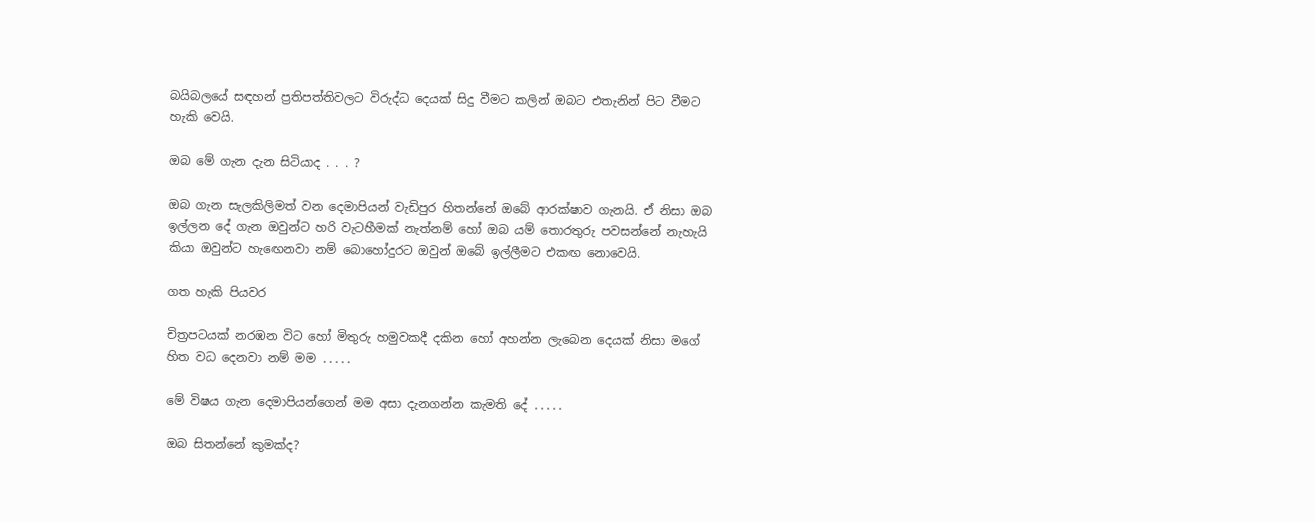බයිබලයේ සඳහන් ප්‍රතිපත්තිවලට විරුද්ධ දෙයක් සිදු වීමට කලින් ඔබට එතැනින් පිට වීමට හැකි වෙයි.

ඔබ මේ ගැන දැන සිටියාද . . . ?

ඔබ ගැන සැලකිලිමත් වන දෙමාපියන් වැඩිපුර හිතන්නේ ඔබේ ආරක්ෂාව ගැනයි. ඒ නිසා ඔබ ඉල්ලන දේ ගැන ඔවුන්ට හරි වැටහීමක් නැත්නම් හෝ ඔබ යම් තොරතුරු පවසන්නේ නැහැයි කියා ඔවුන්ට හැඟෙනවා නම් බොහෝදුරට ඔවුන් ඔබේ ඉල්ලීමට එකඟ නොවෙයි.

ගත හැකි පියවර

චිත්‍රපටයක් නරඹන විට හෝ මිතුරු හමුවකදී දකින හෝ අහන්න ලැබෙන දෙයක් නිසා මගේ හිත වධ දෙනවා නම් මම ․․․․․

මේ විෂය ගැන දෙමාපියන්ගෙන් මම අසා දැනගන්න කැමති දේ ․․․․․

ඔබ සිතන්නේ කුමක්ද?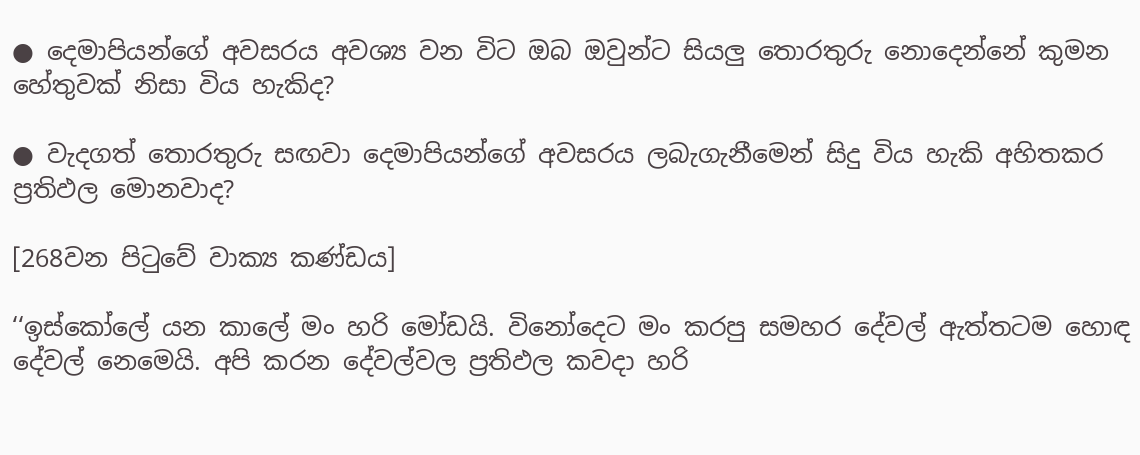● දෙමාපියන්ගේ අවසරය අවශ්‍ය වන විට ඔබ ඔවුන්ට සියලු තොරතුරු නොදෙන්නේ කුමන හේතුවක් නිසා විය හැකිද?

● වැදගත් තොරතුරු සඟවා දෙමාපියන්ගේ අවසරය ලබැගැනීමෙන් සිදු විය හැකි අහිතකර ප්‍රතිඵල මොනවාද?

[268වන පිටුවේ වාක්‍ය කණ්ඩය]

‘‘ඉස්කෝලේ යන කාලේ මං හරි මෝඩයි. විනෝදෙට මං කරපු සමහර දේවල් ඇත්තටම හොඳ දේවල් නෙමෙයි. අපි කරන දේවල්වල ප්‍රතිඵල කවදා හරි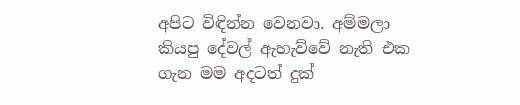අපිට විඳින්න වෙනවා. අම්මලා කියපු දේවල් ඇහැව්වේ නැති එක ගැන මම අදටත් දුක්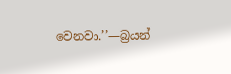වෙනවා.’’—බ්‍රයන්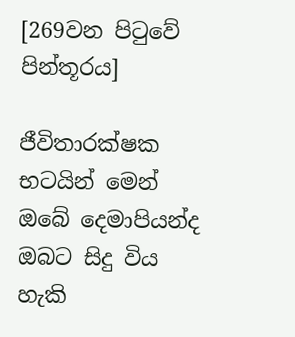[269වන පිටුවේ පින්තූරය]

ජීවිතාරක්ෂක භටයින් මෙන් ඔබේ දෙමාපියන්ද ඔබට සිදු විය හැකි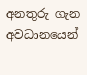අනතුරු ගැන අවධානයෙන්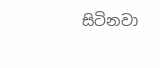සිටිනවා